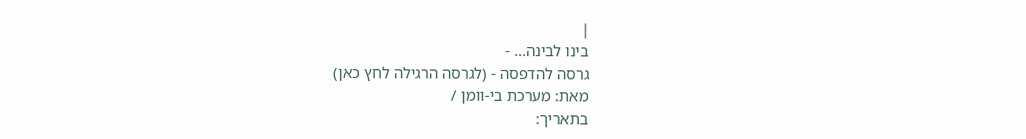|
בינו לבינה... -
גרסה להדפסה - (לגרסה הרגילה לחץ כאן)
מאת: מערכת בי-וומן /
בתאריך: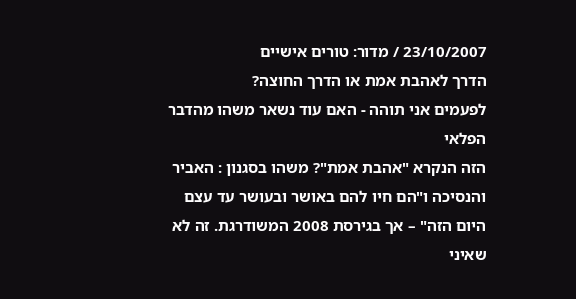23/10/2007 / מדור: טורים אישיים
הדרך לאהבת אמת או הדרך החוצה?
לפעמים אני תוהה - האם עוד נשאר משהו מהדבר הפלאי
הזה הנקרא "אהבת אמת"? משהו בסגנון : האביר והנסיכה ו"הם חיו להם באושר ובעושר עד עצם
היום הזה" – אך בגירסת 2008 המשודרגת. זה לא שאיני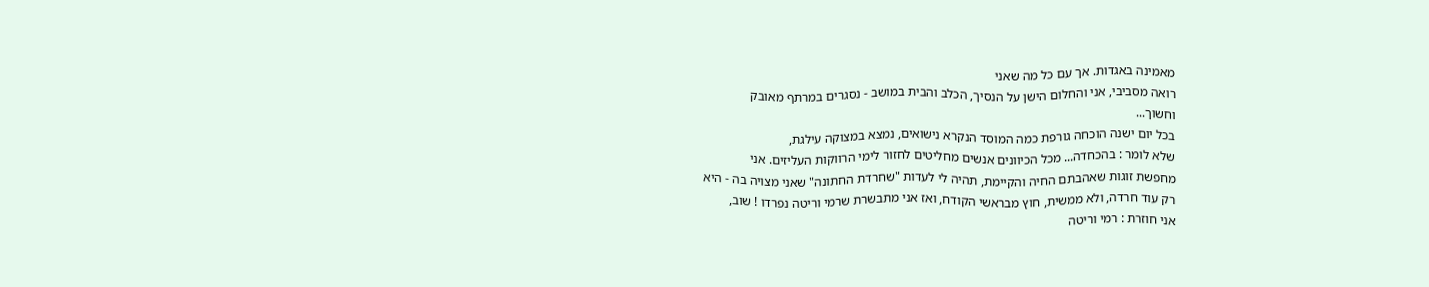מאמינה באגדות. אך עם כל מה שאני
רואה מסביבי, אני והחלום הישן על הנסיך, הכלב והבית במושב - נסגרים במרתף מאובק
וחשוך...
בכל יום ישנה הוכחה גורפת כמה המוסד הנקרא נישואים, נמצא במצוקה עילגת,
שלא לומר : בהכחדה... מכל הכיוונים אנשים מחליטים לחזור לימי הרווקות העליזים. אני
מחפשת זוגות שאהבתם החיה והקיימת, תהיה לי לעדות "שחרדת החתונה" שאני מצויה בה - היא
רק עוד חרדה, ולא ממשית, חוץ מבראשי הקודח, ואז אני מתבשרת שרמי וריטה נפרדו ! שוב,
אני חוזרת : רמי וריטה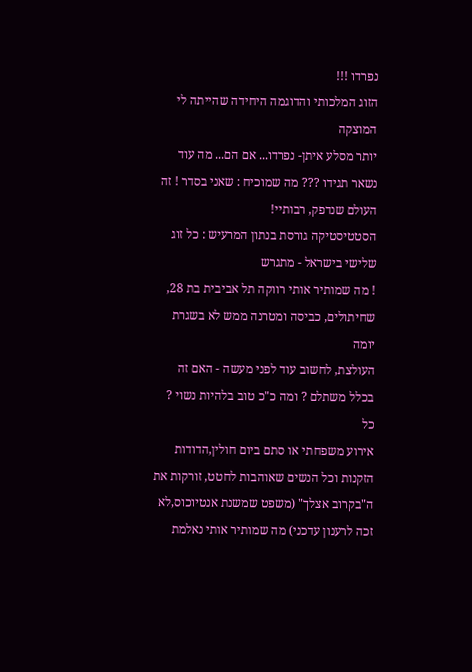נפרדו !!!
הזוג המלכותי והדוגמה היחידה שהייתה לי המוצקה
יותר מסלע איתן- נפרדו... אם הם... מה עוד נשאר תגידו ??? מה שמוכיח : שאני בסדר ! זה
העולם שנדפק, רבותיי!
הסטטיסטיקה גורסת בנתון המרעיש : כל זוג שלישי בישראל - מתגרש
! מה שמותיר אותי רווקה תל אביבית בת 28, שחיתולים, כביסה ומטרנה ממש לא בשגרת יומה
העולצת, לחשוב עוד לפני מעשה - האם זה בכלל משתלם ? ומה כ"כ טוב בלהיות נשוי ?
כל
אירוע משפחתי או סתם ביום חולין,הדודות הזקנות וכל הנשים שאוהבות לחטט, זורקות את
ה"בקרוב אצלך" (משפט שמשנת אנטיוכוס,לא זכה לרענון עדכני) מה שמותיר אותי נאלמת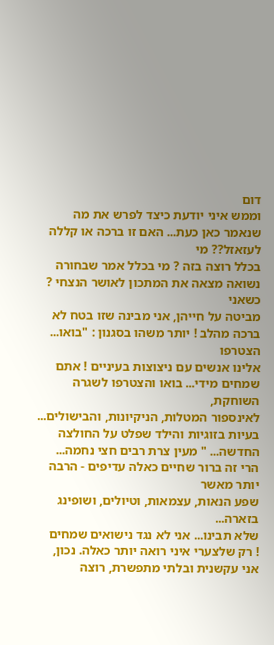דום
וממש איני יודעת כיצד לפרש את מה שנאמר כאן כעת... האם זו ברכה או קללה לעזאזל?? מי
בכלל רוצה בזה ? מי בכלל אמר שבחורה נשואה מצאה את המתכון לאושר הנצחי ?
כשאני
מביטה על חייהן, אני מבינה שזו בטח לא ברכה מהלב ! יותר משהו בסגנון : "בואו... הצטרפו
אלינו אנשים עם ניצוצות בעיניים ! אתם שמחים מידי... בואו והצטרפו לשגרה השוחקת,
לאינספור המטלות, הניקיונות, והבישולים... בעיות בזוגיות והילד שפלט על החולצה
החדשה... " מעין צרת רבים חצי נחמה...
הרי זה ברור שחיים כאלה עדיפים - הרבה יותר מאשר
שפע הנאות, עצמאות, וטיולים, ושופינג בזארה...
שלא תבינו... אני לא נגד נישואים שמחים
! רק שלצערי איני רואה יותר כאלה. נכון, אני עקשנית ובלתי מתפשרת, רוצה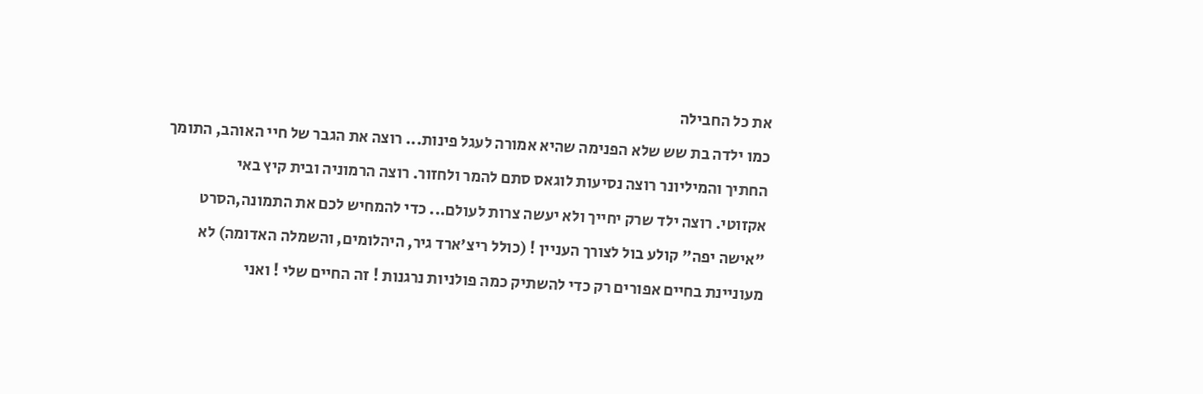את כל החבילה
כמו ילדה בת שש שלא הפנימה שהיא אמורה לעגל פינות... רוצה את הגבר של חיי האוהב, התומך
החתיך והמיליונר רוצה נסיעות לוגאס סתם להמר ולחזור. רוצה הרמוניה ובית קיץ באי
אקזוטי. רוצה ילד שרק יחייך ולא יעשה צרות לעולם... כדי להמחיש לכם את התמונה,הסרט
"אישה יפה" קולע בול לצורך העניין ! (כולל ריצ'ארד גיר, היהלומים, והשמלה האדומה) לא
מעוניינת בחיים אפורים רק כדי להשתיק כמה פולניות נרגנות ! זה החיים שלי ! ואני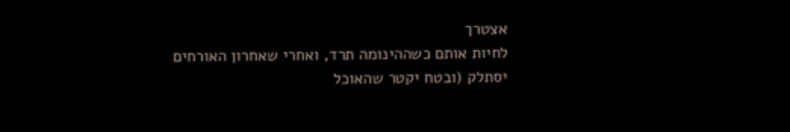אצטרך
לחיות אותם כשההינומה תרד, ואחרי שאחרון האורחים יסתלק (ובטח יקטר שהאוכל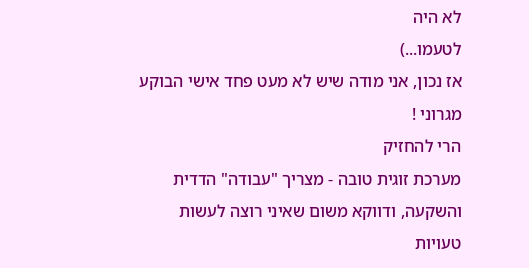לא היה
לטעמו...)
אז נכון, אני מודה שיש לא מעט פחד אישי הבוקע מגרוני !
הרי להחזיק
מערכת זוגית טובה - מצריך "עבודה" הדדית והשקעה, ודווקא משום שאיני רוצה לעשות טעויות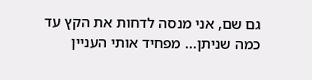גם שם, אני מנסה לדחות את הקץ עד כמה שניתן... מפחיד אותי העניין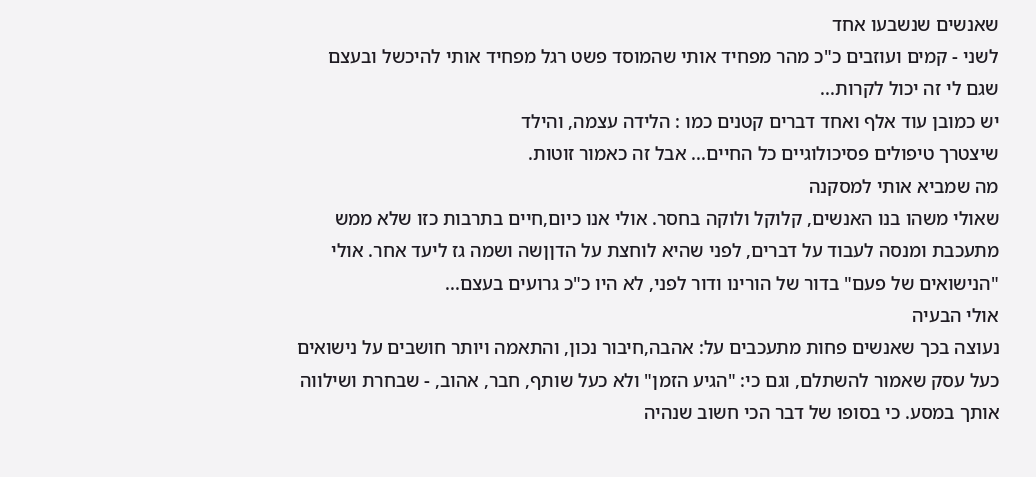שאנשים שנשבעו אחד
לשני - קמים ועוזבים כ"כ מהר מפחיד אותי שהמוסד פשט רגל מפחיד אותי להיכשל ובעצם
שגם לי זה יכול לקרות...
יש כמובן עוד אלף ואחד דברים קטנים כמו : הלידה עצמה, והילד
שיצטרך טיפולים פסיכולוגיים כל החיים... אבל זה כאמור זוטות.
מה שמביא אותי למסקנה
שאולי משהו בנו האנשים, קלוקל ולוקה בחסר. אולי אנו כיום,חיים בתרבות כזו שלא ממש
מתעכבת ומנסה לעבוד על דברים, לפני שהיא לוחצת על הדןןשה ושמה גז ליעד אחר. אולי
"הנישואים של פעם" בדור של הורינו ודור לפני, לא היו כ"כ גרועים בעצם...
אולי הבעיה
נעוצה בכך שאנשים פחות מתעכבים על: אהבה,חיבור נכון, והתאמה ויותר חושבים על נישואים
כעל עסק שאמור להשתלם, וגם כי: "הגיע הזמן" ולא כעל שותף, חבר, אהוב, - שבחרת ושילווה
אותך במסע. כי בסופו של דבר הכי חשוב שנהיה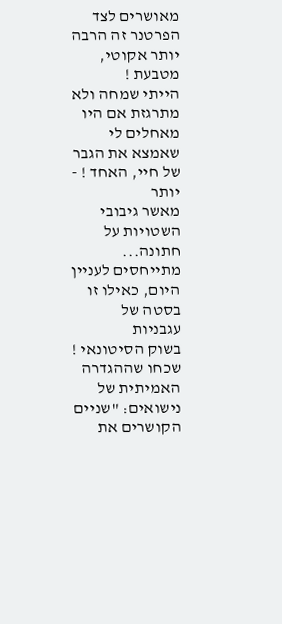מאושרים לצד הפרטנר זה הרבה יותר אקוטי,
מטבעת !
הייתי שמחה ולא מתרגזת אם היו מאחלים לי שאמצא את הגבר של חיי, האחד ! - יותר
מאשר גיבובי השטויות על חתונה...
מתייחסים לעניין היום, כאילו זו בסטה של עגבניות
בשוק הסיטונאי !
שכחו שההגדרה האמיתית של נישואים: "שניים הקושרים את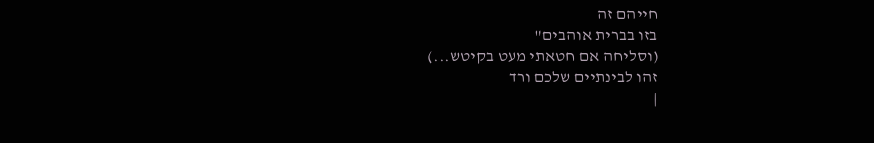חייהם זה
בזו בברית אוהבים"
(וסליחה אם חטאתי מעט בקיטש...)
זהו לבינתיים שלכם ורד
|